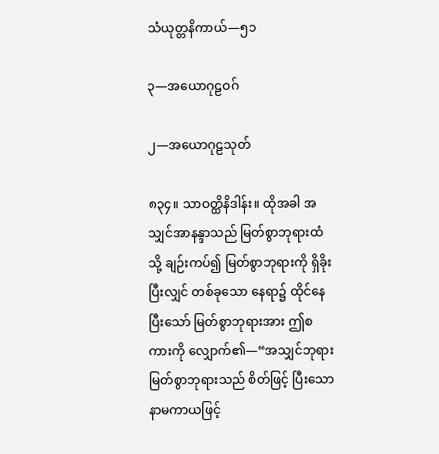သံယုတ္တနိကာယ်—၅၁

၃—အယောဂုဠဝဂ်

၂—အယောဂုဠသုတ်

၈၃၄။ သာဝတ္ထိနိဒါန်း။ ထိုအခါ အသျှင်အာနန္ဒာသည် မြတ်စွာဘုရားထံသို့ ချဉ်းကပ်၍ မြတ်စွာဘုရားကို ရှိခိုးပြီးလျှင် တစ်ခုသော နေရာ၌ ထိုင်နေပြီးသော် မြတ်စွာဘုရားအား ဤစကားကို လျှောက်၏—“အသျှင်ဘုရား မြတ်စွာဘုရားသည် စိတ်ဖြင့် ပြီးသော နာမကာယဖြင့်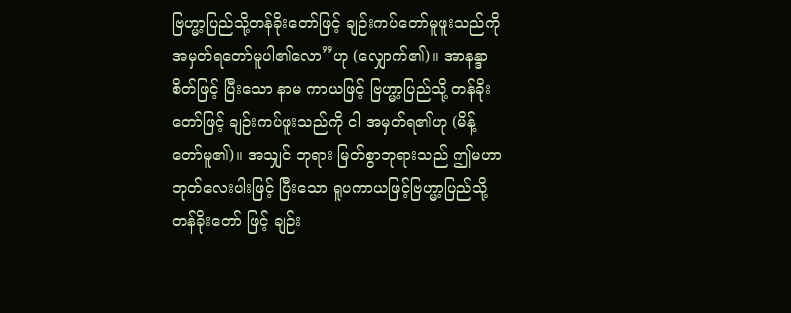ဗြဟ္မာ့ပြည်သို့တန်ခိုးတော်ဖြင့် ချဉ်းကပ်တော်မူဖူးသည်ကို အမှတ်ရတော်မူပါ၏လော”ဟု (လျှောက်၏)။ အာနန္ဒာစိတ်ဖြင့် ပြီးသော နာမ ကာယဖြင့် ဗြဟ္မာ့ပြည်သို့ တန်ခိုးတော်ဖြင့် ချဉ်းကပ်ဖူးသည်ကို ငါ အမှတ်ရ၏ဟု (မိန့်တော်မူ၏)။ အသျှင် ဘုရား မြတ်စွာဘုရားသည် ဤမဟာဘုတ်လေးပါးဖြင့် ပြီးသော ရူပကာယဖြင့်ဗြဟ္မာ့ပြည်သို့ တန်ခိုးတော် ဖြင့် ချဉ်း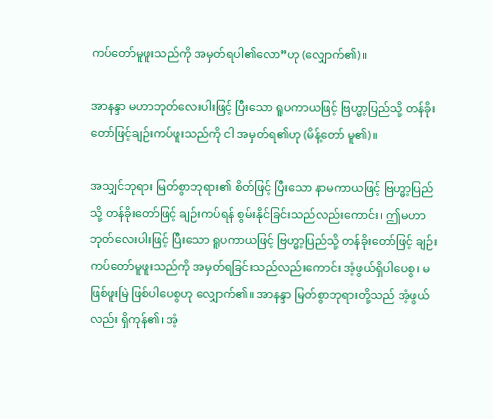ကပ်တော်မူဖူးသည်ကို အမှတ်ရပါ၏လော”ဟု (လျှောက်၏)။

အာနန္ဒာ မဟာဘုတ်လေးပါးဖြင့် ပြီးသော ရူပကာယဖြင့် ဗြဟ္မာ့ပြည်သို့ တန်ခိုးတော်ဖြင့်ချဉ်းကပ်ဖူးသည်ကို ငါ အမှတ်ရ၏ဟု (မိန့်တော် မူ၏)။

အသျှင်ဘုရား မြတ်စွာဘုရား၏ စိတ်ဖြင့် ပြီးသော နာမကာယဖြင့် ဗြဟ္မာ့ပြည်သို့ တန်ခိုးတော်ဖြင့် ချဉ်းကပ်ရန် စွမ်းနိုင်ခြင်းသည်လည်းကောင်း၊ ဤမဟာဘုတ်လေးပါးဖြင့် ပြီးသော ရူပကာယဖြင့် ဗြဟ္မာ့ပြည်သို့ တန်ခိုးတော်ဖြင့် ချဉ်းကပ်တော်မူဖူးသည်ကို အမှတ်ရခြင်းသည်လည်းကောင်း အံ့ဖွယ်ရှိပါပေစွ၊ မဖြစ်ဖူးမြဲ ဖြစ်ပါပေစွဟု လျှောက်၏။ အာနန္ဒာ မြတ်စွာဘုရားတို့သည် အံ့ဖွယ်လည်း ရှိကုန်၏၊ အံ့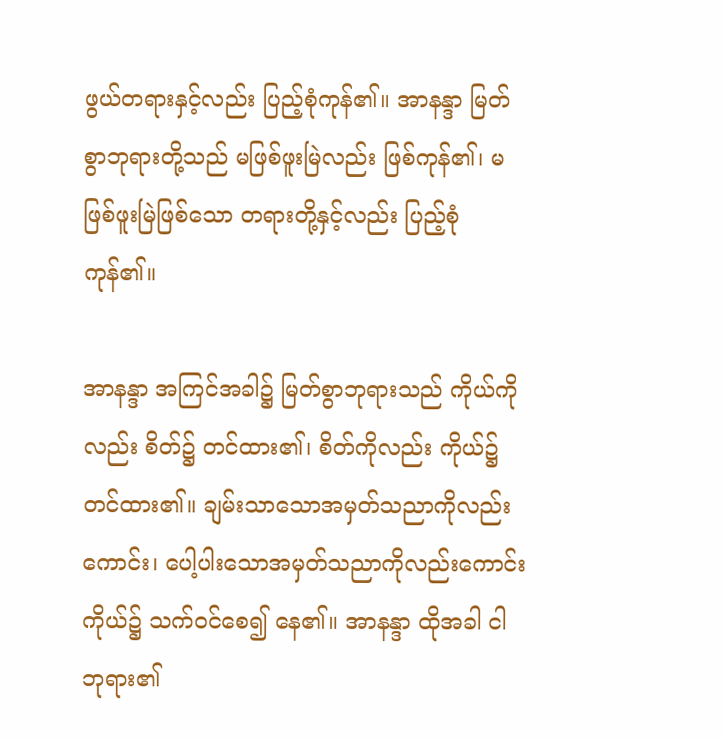ဖွယ်တရားနှင့်လည်း ပြည့်စုံကုန်၏။ အာနန္ဒာ မြတ်စွာဘုရားတို့သည် မဖြစ်ဖူးမြဲလည်း ဖြစ်ကုန်၏၊ မဖြစ်ဖူးမြဲဖြစ်သော တရားတို့နှင့်လည်း ပြည့်စုံကုန်၏။

အာနန္ဒာ အကြင်အခါ၌ မြတ်စွာဘုရားသည် ကိုယ်ကိုလည်း စိတ်၌ တင်ထား၏၊ စိတ်ကိုလည်း ကိုယ်၌တင်ထား၏။ ချမ်းသာသောအမှတ်သညာကိုလည်းကောင်း၊ ပေါ့ပါးသောအမှတ်သညာကိုလည်းကောင်း ကိုယ်၌ သက်ဝင်စေ၍ နေ၏။ အာနန္ဒာ ထိုအခါ ငါဘုရား၏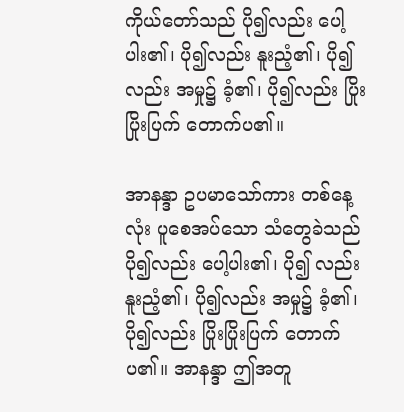ကိုယ်တော်သည် ပို၍လည်း ပေါ့ပါး၏၊ ပို၍လည်း နူးညံ့၏၊ ပို၍လည်း အမှု၌ ခံ့၏၊ ပို၍လည်း ပြိုးပြိုးပြက် တောက်ပ၏။

အာနန္ဒာ ဥပမာသော်ကား တစ်နေ့လုံး ပူစေအပ်သော သံတွေခဲသည် ပို၍လည်း ပေါ့ပါး၏၊ ပို၍ လည်းနူးညံ့၏၊ ပို၍လည်း အမှု၌ ခံ့၏၊ ပို၍လည်း ပြိုးပြိုးပြက် တောက်ပ၏။ အာနန္ဒာ ဤအတူ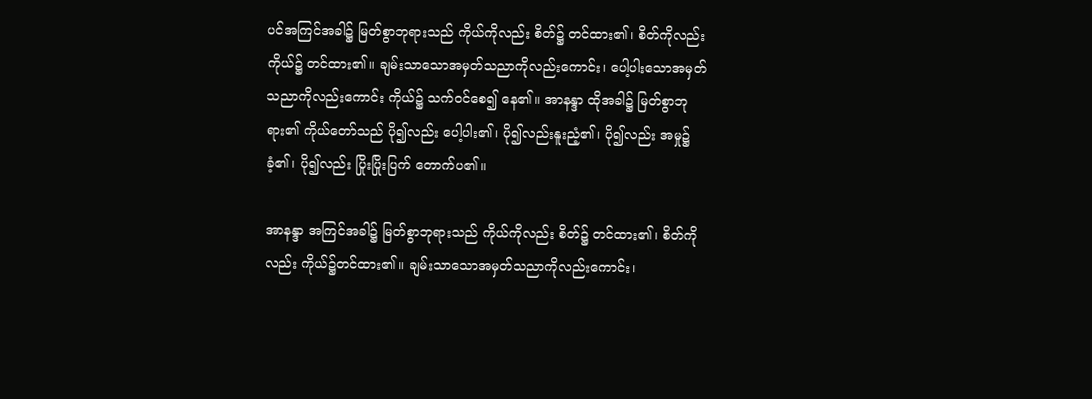ပင်အကြင်အခါ၌ မြတ်စွာဘုရားသည် ကိုယ်ကိုလည်း စိတ်၌ တင်ထား၏၊ စိတ်ကိုလည်း ကိုယ်၌ တင်ထား၏။ ချမ်းသာသောအမှတ်သညာကိုလည်းကောင်း၊ ပေါ့ပါးသောအမှတ်သညာကိုလည်းကောင်း ကိုယ်၌ သက်ဝင်စေ၍ နေ၏။ အာနန္ဒာ ထိုအခါ၌ မြတ်စွာဘုရား၏ ကိုယ်တော်သည် ပို၍လည်း ပေါ့ပါး၏၊ ပို၍လည်းနူးညံ့၏၊ ပို၍လည်း အမှု၌ ခံ့၏၊ ပို၍လည်း ပြိုးပြိုးပြက် တောက်ပ၏။

အာနန္ဒာ အကြင်အခါ၌ မြတ်စွာဘုရားသည် ကိုယ်ကိုလည်း စိတ်၌ တင်ထား၏၊ စိတ်ကိုလည်း ကိုယ်၌တင်ထား၏။ ချမ်းသာသောအမှတ်သညာကိုလည်းကောင်း၊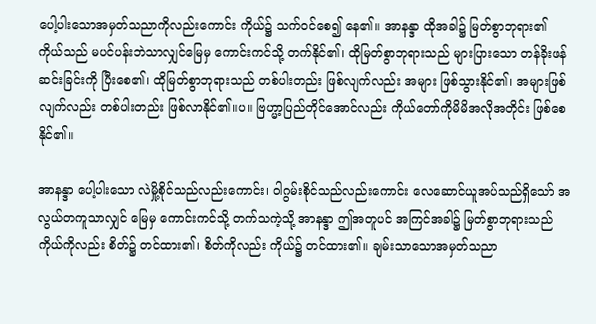ပေါ့ပါးသောအမှတ်သညာကိုလည်းကောင်း ကိုယ်၌ သက်ဝင်စေ၍ နေ၏။ အာနန္ဒာ ထိုအခါ၌ မြတ်စွာဘုရား၏ ကိုယ်သည် မပင်ပန်းဘဲသာလျှင်မြေမှ ကောင်းကင်သို့ တက်နိုင်၏၊ ထိုမြတ်စွာဘုရားသည် များပြားသော တန်ခိုးဖန်ဆင်းခြင်းကို ပြီးစေ၏၊ ထိုမြတ်စွာဘုရားသည် တစ်ပါးတည်း ဖြစ်လျက်လည်း အများ ဖြစ်သွားနိုင်၏၊ အများဖြစ်လျက်လည်း တစ်ပါးတည်း ဖြစ်လာနိုင်၏။ပ။ ဗြဟ္မာ့ပြည်တိုင်အောင်လည်း ကိုယ်တော်ကိုမိမိအလိုအတိုင်း ဖြစ်စေနိုင်၏။

အာနန္ဒာ ပေါ့ပါးသော လဲမှို့စိုင်သည်လည်းကောင်း၊ ဝါဂွမ်းစိုင်သည်လည်းကောင်း လေဆောင်ယူအပ်သည်ရှိသော် အလွယ်တကူသာလျှင် မြေမှ ကောင်းကင်သို့ တက်သကဲ့သို့ အာနန္ဒာ ဤအတူပင် အကြင်အခါ၌ မြတ်စွာဘုရားသည် ကိုယ်ကိုလည်း စိတ်၌ တင်ထား၏၊ စိတ်ကိုလည်း ကိုယ်၌ တင်ထား၏။ ချမ်းသာသောအမှတ်သညာ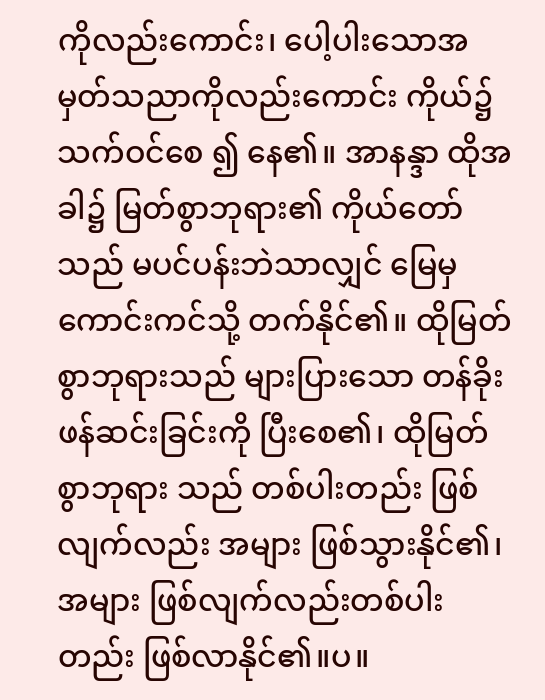ကိုလည်းကောင်း၊ ပေါ့ပါးသောအမှတ်သညာကိုလည်းကောင်း ကိုယ်၌သက်ဝင်စေ ၍ နေ၏။ အာနန္ဒာ ထိုအခါ၌ မြတ်စွာဘုရား၏ ကိုယ်တော်သည် မပင်ပန်းဘဲသာလျှင် မြေမှ ကောင်းကင်သို့ တက်နိုင်၏။ ထိုမြတ်စွာဘုရားသည် များပြားသော တန်ခိုးဖန်ဆင်းခြင်းကို ပြီးစေ၏၊ ထိုမြတ်စွာဘုရား သည် တစ်ပါးတည်း ဖြစ်လျက်လည်း အများ ဖြစ်သွားနိုင်၏၊ အများ ဖြစ်လျက်လည်းတစ်ပါးတည်း ဖြစ်လာနိုင်၏။ပ။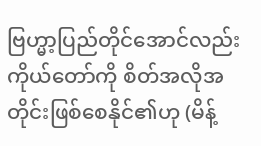ဗြဟ္မာ့ပြည်တိုင်အောင်လည်း ကိုယ်တော်ကို စိတ်အလိုအတိုင်းဖြစ်စေနိုင်၏ဟု (မိန့်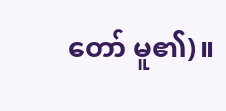တော် မူ၏)။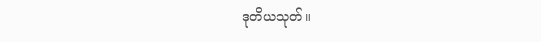ဒုတိယသုတ်။